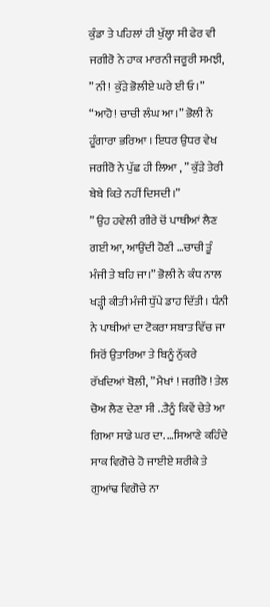ਕੁੰਡਾ ਤੇ ਪਹਿਲਾਂ ਹੀ ਖੁੱਲ੍ਹਾ ਸੀ ਫੇਰ ਵੀ ਜਗੀਰੋ ਨੇ ਹਾਕ ਮਾਰਨੀ ਜਰੂਰੀ ਸਮਝੀ, ” ਨੀ ! ਕੁੱੜੇ ਭੋਲੀਏ ਘਰੇ ਈ ਓ।” “ਆਹੋ! ਚਾਚੀ ਲੰਘ ਆ।” ਭੋਲੀ ਨੇ ਹੂੰਗਾਰਾ ਭਰਿਆ । ਇਧਰ ਉਧਰ ਵੇਖ ਜਗੀਰੋ ਨੇ ਪੁੱਛ ਹੀ ਲਿਆ , ” ਕੁੱੜੇ ਤੇਰੀ ਬੇਬੇ ਕਿਤੇ ਨਹੀਂ ਦਿਸਦੀ।”
” ਉਹ ਹਵੇਲੀ ਗੀਰੇ ਚੋਂ ਪਾਥੀਆਂ ਲੈਣ ਗਈ ਆ, ਆਉਂਦੀ ਹੋਣੀ …ਚਾਚੀ ਤੂੰ ਮੰਜੀ ਤੇ ਬਹਿ ਜਾ।” ਭੋਲੀ ਨੇ ਕੰਧ ਨਾਲ ਖੜ੍ਹੀ ਕੀਤੀ ਮੰਜੀ ਧੁੱਪੇ ਡਾਹ ਦਿੱਤੀ । ਧੰਨੀ ਨੇ ਪਾਥੀਆਂ ਦਾ ਟੋਕਰਾ ਸਬਾਤ ਵਿੱਚ ਜਾ ਸਿਰੋਂ ਉਤਾਰਿਆ ਤੇ ਬਿਨੂੰ ਨੁੱਕਰੇ ਰੱਖਦਿਆਂ ਬੋਲੀ, ” ਮੈਖਾਂ ! ਜਗੀਰੋ ! ਤੇਲ ਚੋਅ ਲੈਣ ਦੇਣਾ ਸੀ ..ਤੈਨੂੰ ਕਿਵੇਂ ਚੇਤੇ ਆ ਗਿਆ ਸਾਡੇ ਘਰ ਦਾ. …ਸਿਆਣੇ ਕਹਿੰਦੇ ਸਾਕ ਵਿਗੋਚੇ ਹੋ ਜਾਈਏ ਸ਼ਰੀਕੇ ਤੇ ਗੁਆਂਢ ਵਿਗੋਚੇ ਨਾ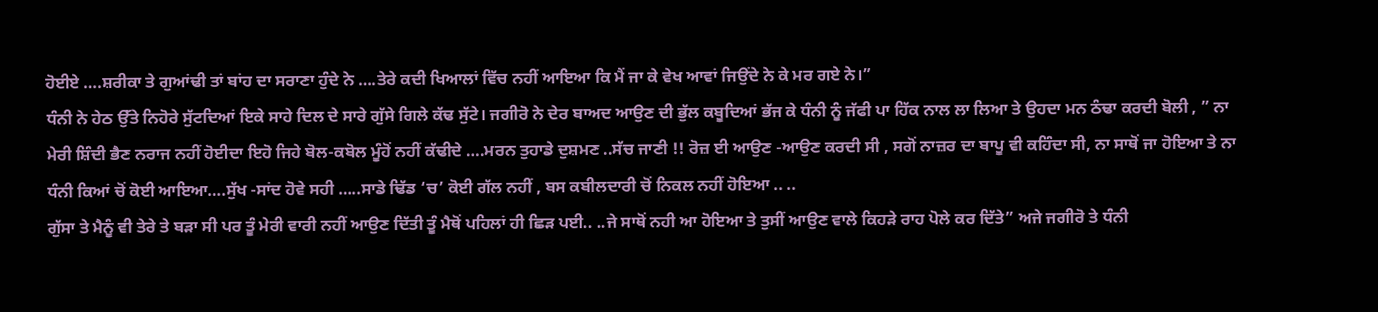ਹੋਈਏ ….ਸ਼ਰੀਕਾ ਤੇ ਗੁਆਂਢੀ ਤਾਂ ਬਾਂਹ ਦਾ ਸਰਾਣਾ ਹੁੰਦੇ ਨੇ ….ਤੇਰੇ ਕਦੀ ਖਿਆਲਾਂ ਵਿੱਚ ਨਹੀਂ ਆਇਆ ਕਿ ਮੈਂ ਜਾ ਕੇ ਵੇਖ ਆਵਾਂ ਜਿਉਂਦੇ ਨੇ ਕੇ ਮਰ ਗਏ ਨੇ।”
ਧੰਨੀ ਨੇ ਹੇਠ ਉੱਤੇ ਨਿਹੋਰੇ ਸੁੱਟਦਿਆਂ ਇਕੇ ਸਾਹੇ ਦਿਲ ਦੇ ਸਾਰੇ ਗੁੱਸੇ ਗਿਲੇ ਕੱਢ ਸੁੱਟੇ। ਜਗੀਰੋ ਨੇ ਦੇਰ ਬਾਅਦ ਆਉਣ ਦੀ ਭੁੱਲ ਕਬੂਦਿਆਂ ਭੱਜ ਕੇ ਧੰਨੀ ਨੂੰ ਜੱਫੀ ਪਾ ਹਿੱਕ ਨਾਲ ਲਾ ਲਿਆ ਤੇ ਉਹਦਾ ਮਨ ਠੰਢਾ ਕਰਦੀ ਬੋਲੀ , ” ਨਾ ਮੇਰੀ ਸ਼ਿੰਦੀ ਭੈਣ ਨਰਾਜ ਨਹੀਂ ਹੋਈਦਾ ਇਹੋ ਜਿਹੇ ਬੋਲ-ਕਬੋਲ ਮੂੰਹੋਂ ਨਹੀਂ ਕੱਢੀਦੇ ….ਮਰਨ ਤੁਹਾਡੇ ਦੁਸ਼ਮਣ ..ਸੱਚ ਜਾਣੀ !! ਰੋਜ਼ ਈ ਆਉਣ -ਆਉਣ ਕਰਦੀ ਸੀ , ਸਗੋਂ ਨਾਜ਼ਰ ਦਾ ਬਾਪੂ ਵੀ ਕਹਿੰਦਾ ਸੀ, ਨਾ ਸਾਥੋਂ ਜਾ ਹੋਇਆ ਤੇ ਨਾ ਧੰਨੀ ਕਿਆਂ ਚੋਂ ਕੋਈ ਆਇਆ….ਸੁੱਖ -ਸਾਂਦ ਹੋਵੇ ਸਹੀ …..ਸਾਡੇ ਢਿੱਡ ‘ਚ’ ਕੋਈ ਗੱਲ ਨਹੀਂ , ਬਸ ਕਬੀਲਦਾਰੀ ਚੋਂ ਨਿਕਲ ਨਹੀਂ ਹੋਇਆ .. ..
ਗੁੱਸਾ ਤੇ ਮੈਨੂੰ ਵੀ ਤੇਰੇ ਤੇ ਬੜਾ ਸੀ ਪਰ ਤੂੰ ਮੇਰੀ ਵਾਰੀ ਨਹੀਂ ਆਉਣ ਦਿੱਤੀ ਤੂੰ ਮੈਥੋਂ ਪਹਿਲਾਂ ਹੀ ਛਿੜ ਪਈ.. ..ਜੇ ਸਾਥੋਂ ਨਹੀ ਆ ਹੋਇਆ ਤੇ ਤੁਸੀਂ ਆਉਣ ਵਾਲੇ ਕਿਹੜੇ ਰਾਹ ਪੋਲੇ ਕਰ ਦਿੱਤੇ” ਅਜੇ ਜਗੀਰੋ ਤੇ ਧੰਨੀ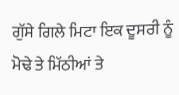ਗੁੱਸੇ ਗਿਲੇ ਮਿਟਾ ਇਕ ਦੂਸਰੀ ਨੂੰ ਮੋਢੇ ਤੇ ਮਿੱਠੀਆਂ ਤੇ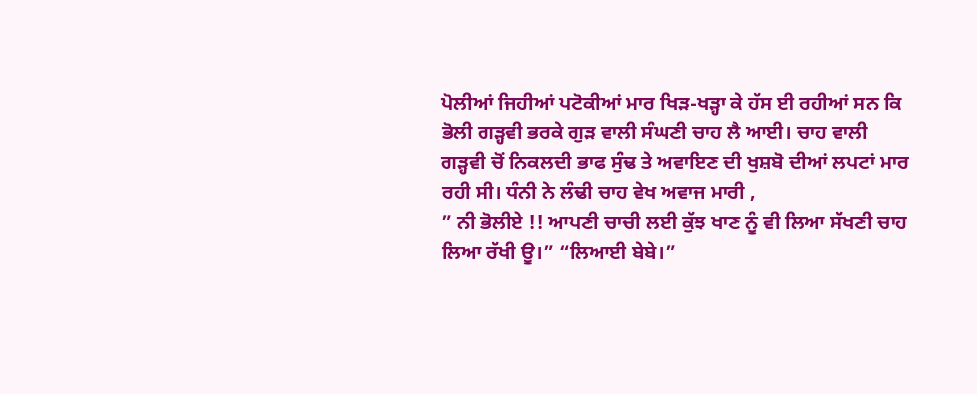ਪੋਲੀਆਂ ਜਿਹੀਆਂ ਪਟੋਕੀਆਂ ਮਾਰ ਖਿੜ-ਖੜ੍ਹਾ ਕੇ ਹੱਸ ਈ ਰਹੀਆਂ ਸਨ ਕਿ ਭੋਲੀ ਗੜ੍ਹਵੀ ਭਰਕੇ ਗੁੜ ਵਾਲੀ ਸੰਘਣੀ ਚਾਹ ਲੈ ਆਈ। ਚਾਹ ਵਾਲੀ ਗੜ੍ਹਵੀ ਚੋਂ ਨਿਕਲਦੀ ਭਾਫ ਸੁੰਢ ਤੇ ਅਵਾਇਣ ਦੀ ਖੁਸ਼ਬੋ ਦੀਆਂ ਲਪਟਾਂ ਮਾਰ ਰਹੀ ਸੀ। ਧੰਨੀ ਨੇ ਲੰਢੀ ਚਾਹ ਵੇਖ ਅਵਾਜ ਮਾਰੀ ,
” ਨੀ ਭੋਲੀਏ !! ਆਪਣੀ ਚਾਚੀ ਲਈ ਕੁੱਝ ਖਾਣ ਨੂੰ ਵੀ ਲਿਆ ਸੱਖਣੀ ਚਾਹ ਲਿਆ ਰੱਖੀ ਊ।” “ਲਿਆਈ ਬੇਬੇ।”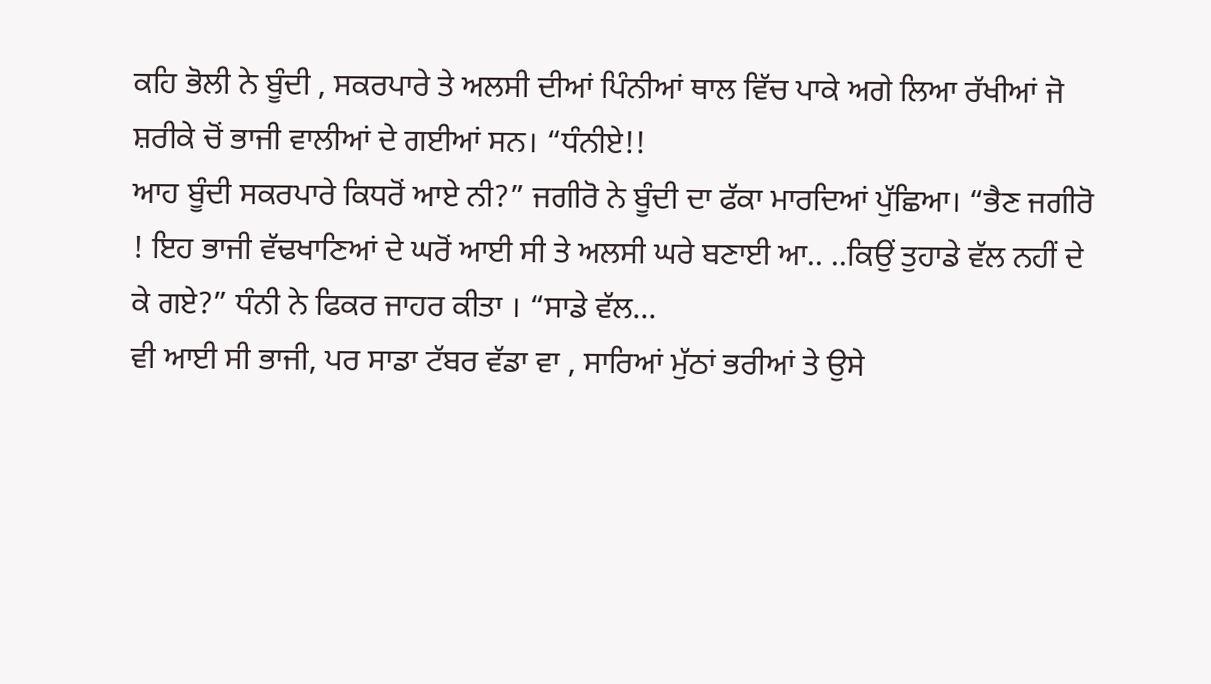ਕਹਿ ਭੋਲੀ ਨੇ ਬੂੰਦੀ , ਸਕਰਪਾਰੇ ਤੇ ਅਲਸੀ ਦੀਆਂ ਪਿੰਨੀਆਂ ਥਾਲ ਵਿੱਚ ਪਾਕੇ ਅਗੇ ਲਿਆ ਰੱਖੀਆਂ ਜੋ ਸ਼ਰੀਕੇ ਚੋਂ ਭਾਜੀ ਵਾਲੀਆਂ ਦੇ ਗਈਆਂ ਸਨ। “ਧੰਨੀਏ!!
ਆਹ ਬੂੰਦੀ ਸਕਰਪਾਰੇ ਕਿਧਰੋਂ ਆਏ ਨੀ?” ਜਗੀਰੋ ਨੇ ਬੂੰਦੀ ਦਾ ਫੱਕਾ ਮਾਰਦਿਆਂ ਪੁੱਛਿਆ। “ਭੈਣ ਜਗੀਰੋ ! ਇਹ ਭਾਜੀ ਵੱਢਖਾਣਿਆਂ ਦੇ ਘਰੋਂ ਆਈ ਸੀ ਤੇ ਅਲਸੀ ਘਰੇ ਬਣਾਈ ਆ.. ..ਕਿਉਂ ਤੁਹਾਡੇ ਵੱਲ ਨਹੀਂ ਦੇ ਕੇ ਗਏ?” ਧੰਨੀ ਨੇ ਫਿਕਰ ਜਾਹਰ ਕੀਤਾ । “ਸਾਡੇ ਵੱਲ...
ਵੀ ਆਈ ਸੀ ਭਾਜੀ, ਪਰ ਸਾਡਾ ਟੱਬਰ ਵੱਡਾ ਵਾ , ਸਾਰਿਆਂ ਮੁੱਠਾਂ ਭਰੀਆਂ ਤੇ ਉਸੇ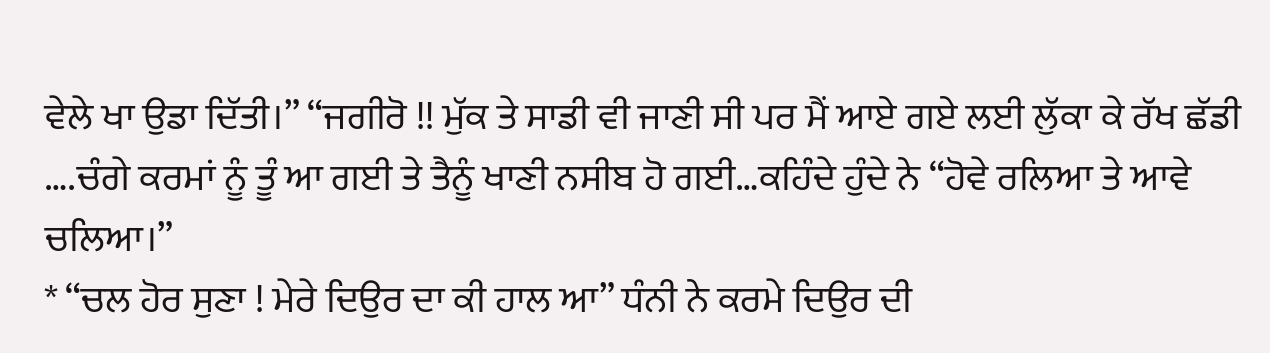ਵੇਲੇ ਖਾ ਉਡਾ ਦਿੱਤੀ।” “ਜਗੀਰੋ !! ਮੁੱਕ ਤੇ ਸਾਡੀ ਵੀ ਜਾਣੀ ਸੀ ਪਰ ਮੈਂ ਆਏ ਗਏ ਲਈ ਲੁੱਕਾ ਕੇ ਰੱਖ ਛੱਡੀ ….ਚੰਗੇ ਕਰਮਾਂ ਨੂੰ ਤੂੰ ਆ ਗਈ ਤੇ ਤੈਨੂੰ ਖਾਣੀ ਨਸੀਬ ਹੋ ਗਈ…ਕਹਿੰਦੇ ਹੁੰਦੇ ਨੇ “ਹੋਵੇ ਰਲਿਆ ਤੇ ਆਵੇ ਚਲਿਆ।”
* “ਚਲ ਹੋਰ ਸੁਣਾ ! ਮੇਰੇ ਦਿਉਰ ਦਾ ਕੀ ਹਾਲ ਆ” ਧੰਨੀ ਨੇ ਕਰਮੇ ਦਿਉਰ ਦੀ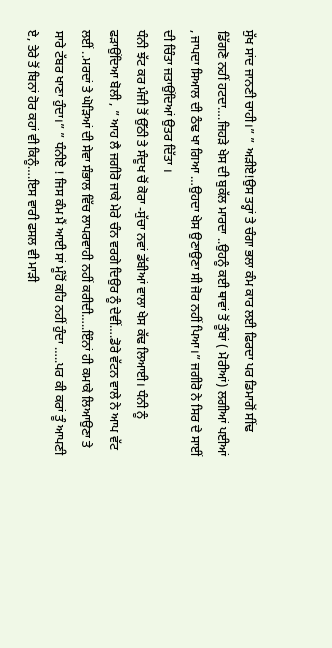ਸੁੱਖ ਸਾਂਦ ਜਾਨਣੀ ਚਾਹੀ।” ” ਅੜੀਏ!ਉਸ ਤਰ੍ਹਾਂ ਤੇ ਚੰਗਾ ਭਲਾ ਕੰਮ ਕਾਰ ਲਈ ਫਿਰਦਾ ਪਰ ਡਿਮਾਗੋਂ ਸੀਂਢ ਡਿੱਗਣੋ ਨਹੀਂ ਹਟਦਾ….ਜਿਹੜੇ ਖੇਸ ਦੀ ਬੁਕੱਲ ਮਾਰਦਾ ..ਉਹਨੂੰ ਕਈ ਥਾਵਾਂ ਤੋਂ ਤੂੰਬਾਂ ( ਮੋਰੀਆਂ) ਲਗੀਆਂ ਪਈਆਂ , ਜਾਪਦਾ ਸਿਆਲ ਦੀ ਠੰਢ ਖਾ ਗਿਆ …ਉਹਦਾ ਖੇਸ ਉਣਾਉਣਾ ਸੀ ਜੋਰ ਨਹੀਂ ਪਿਆ।” ਜਗੀਰੋ ਨੇ ਸਿਰ ਦੇ ਸਾਈਂ ਦੀ ਚਿੰਤਾ ਜਤਾਉਂਦਿਆਂ ਉਤਰ ਦਿੱਤਾ ।
ਧੰਨੀ ਝੱਟ ਕਰ ਮੰਜੀ ਤੋਂ ਉੱਠੀ ਤੇ ਸੰਦੂਖ ਚੋਂ ਕੋਰਾ -ਸੁੱਚਾ ਨਵਾਂ ਡੱਬੀਆਂ ਵਾਲਾ ਖੇਸ ਕੱਢ ਲਿਆਈ। ਧੰਨੀ ਨੂੰ ਫੜਾਉਂਦਿਆ ਬੋਲੀ , ” ਆਹ ਲੈ ਜਗੀਰੋ ਜਾਕੇ ਮੇਰੇ ਚੰਨ ਵਰਗੇ ਦਿਉਰ ਨੂੰ ਦੇਵੀਂ….ਡੋਰੇ ਵੱਟਨ ਵਾਲੇ ਨੇ ਆਪ ਵੱਟ ਲਈਂ ..ਮਰਦਾਂ ਤੇ ਘੋੜਿਆਂ ਦੀ ਸੇਵਾ ਸੰਭਾਲ ਵਿੱਚ ਲਾਪਰਵਾਹੀ ਨਹੀਂ ਕਰੀਦੀ…..ਇੰਨਾਂ ਹੀ ਕਮਾਕੇ ਲਿਆਉਣਾ ਤੇ ਸਾਰੇ ਟੱਬਰ ਖਾਣਾ ਹੁੰਦਾ।” ” ਧੰਨੀਏ ! ਜਿਸ ਕੰਮ ਮੈਂ ਆਈ ਸਾਂ ਮੂੰਹੋਂ ਕਹਿ ਨਹੀਂ ਹੁੰਦਾ …..ਪਰ ਕੀ ਕਰਾਂ ਤੂੰ ਆਪਣੀ ਏ, ਤੇਰੇ ਤੋਂ ਬਿਨਾਂ ਹੋਰ ਕਹਾਂ ਵੀ ਕਿਨੂੰ….ਇਸ ਵਾਰੀ ਫਸਲ ਵੀ ਮਾੜੀ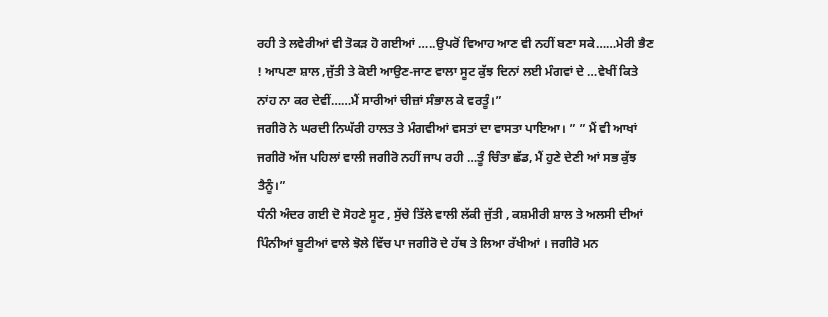ਰਹੀ ਤੇ ਲਵੇਰੀਆਂ ਵੀ ਤੋਕੜ ਹੋ ਗਈਆਂ …..ਉਪਰੋਂ ਵਿਆਹ ਆਣ ਵੀ ਨਹੀਂ ਬਣਾ ਸਕੇ……ਮੇਰੀ ਭੈਣ ! ਆਪਣਾ ਸ਼ਾਲ ,ਜੁੱਤੀ ਤੇ ਕੋਈ ਆਉਣ-ਜਾਣ ਵਾਲਾ ਸੂਟ ਕੁੱਝ ਦਿਨਾਂ ਲਈ ਮੰਗਵਾਂ ਦੇ …ਵੇਖੀਂ ਕਿਤੇ ਨਾਂਹ ਨਾ ਕਰ ਦੇਵੀਂ……ਮੈਂ ਸਾਰੀਆਂ ਚੀਜ਼ਾਂ ਸੰਭਾਲ ਕੇ ਵਰਤੂੰ।”
ਜਗੀਰੋ ਨੇ ਘਰਦੀ ਨਿਘੱਰੀ ਹਾਲਤ ਤੇ ਮੰਗਵੀਆਂ ਵਸਤਾਂ ਦਾ ਵਾਸਤਾ ਪਾਇਆ। ” ” ਮੈਂ ਵੀ ਆਖਾਂ ਜਗੀਰੋ ਅੱਜ ਪਹਿਲਾਂ ਵਾਲੀ ਜਗੀਰੋ ਨਹੀਂ ਜਾਪ ਰਹੀ …ਤੂੰ ਚਿੰਤਾ ਛੱਡ, ਮੈਂ ਹੁਣੇ ਦੇਣੀ ਆਂ ਸਭ ਕੁੱਝ ਤੈਨੂੰ।”
ਧੰਨੀ ਅੰਦਰ ਗਈ ਦੋ ਸੋਹਣੇ ਸੂਟ , ਸੁੱਚੇ ਤਿੱਲੇ ਵਾਲੀ ਲੱਕੀ ਜੁੱਤੀ , ਕਸ਼ਮੀਰੀ ਸ਼ਾਲ ਤੇ ਅਲਸੀ ਦੀਆਂ ਪਿੰਨੀਆਂ ਬੂਟੀਆਂ ਵਾਲੇ ਝੋਲੇ ਵਿੱਚ ਪਾ ਜਗੀਰੋ ਦੇ ਹੱਥ ਤੇ ਲਿਆ ਰੱਖੀਆਂ । ਜਗੀਰੋ ਮਨ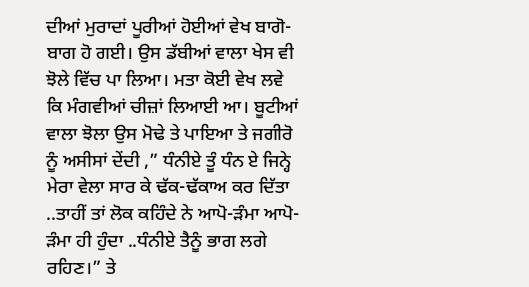ਦੀਆਂ ਮੁਰਾਦਾਂ ਪੂਰੀਆਂ ਹੋਈਆਂ ਵੇਖ ਬਾਗੋ-ਬਾਗ ਹੋ ਗਈ। ਉਸ ਡੱਬੀਆਂ ਵਾਲਾ ਖੇਸ ਵੀ ਝੋਲੇ ਵਿੱਚ ਪਾ ਲਿਆ। ਮਤਾ ਕੋਈ ਵੇਖ ਲਵੇ ਕਿ ਮੰਗਵੀਆਂ ਚੀਜ਼ਾਂ ਲਿਆਈ ਆ। ਬੂਟੀਆਂ ਵਾਲਾ ਝੋਲਾ ਉਸ ਮੋਢੇ ਤੇ ਪਾਇਆ ਤੇ ਜਗੀਰੋ ਨੂੰ ਅਸੀਸਾਂ ਦੇਂਦੀ ,” ਧੰਨੀਏ ਤੂੰ ਧੰਨ ਏ ਜਿਨ੍ਹੇ ਮੇਰਾ ਵੇਲਾ ਸਾਰ ਕੇ ਢੱਕ-ਢੱਕਾਅ ਕਰ ਦਿੱਤਾ ..ਤਾਹੀਂ ਤਾਂ ਲੋਕ ਕਹਿੰਦੇ ਨੇ ਆਪੋ-ੜੰਮਾ ਆਪੋ-ੜੰਮਾ ਹੀ ਹੁੰਦਾ ..ਧੰਨੀਏ ਤੈਨੂੰ ਭਾਗ ਲਗੇ ਰਹਿਣ।” ਤੇ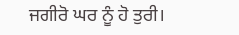ਜਗੀਰੋ ਘਰ ਨੂੰ ਹੋ ਤੁਰੀ।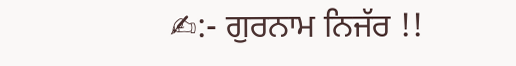✍:- ਗੁਰਨਾਮ ਨਿਜੱਰ !!